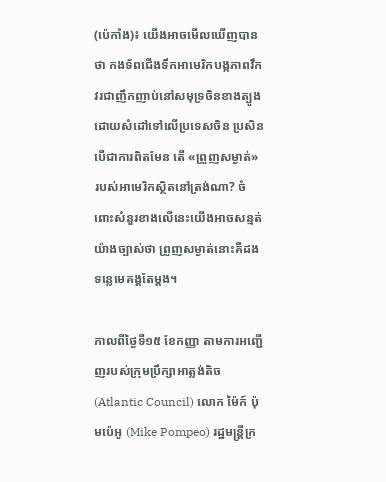(ប៉េកាំង)៖ យើងអាចមើលឃើញបានថា កងទ័ពជើងទឹកអាមេរិកបង្កភាពវឹកវរជាញឹកញាប់នៅសមុទ្រចិនខាងត្បូង ដោយសំដៅទៅលើប្រទេសចិន ប្រសិនបើជាការពិតមែន តើ «ព្រួញសម្ងាត់» របស់អាមេរិកស្ថិតនៅត្រង់ណា? ចំពោះសំនួរខាងលើនេះយើងអាចសន្មត់យ៉ាងច្បាស់ថា ព្រួញសម្ងាត់នោះគឺដងទន្លេមេគង្គតែម្តង។

កាលពីថ្ងៃទី១៥ ខែកញ្ញា តាមការអញ្ជើញរបស់ក្រុមប្រឹក្សាអាត្លង់តិច (Atlantic Council) លោក ម៉ៃក៍ ប៉ុមប៉េអូ (Mike Pompeo) រដ្ឋមន្ត្រីក្រ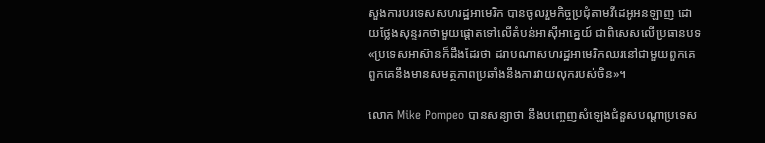សួងការបរទេសសហរដ្ឋអាមេរិក បានចូលរួមកិច្ចប្រជុំតាមវីដេអូអនឡាញ ដោយថ្លែងសុន្ទរកថាមួយផ្តោតទៅលើតំបន់អាស៊ីអាគ្នេយ៍ ជាពិសេសលើប្រធានបទ «ប្រទេសអាស៊ានក៏ដឹងដែរថា ដរាបណាសហរដ្ឋអាមេរិកឈរនៅជាមួយពួកគេ ពួកគេនឹងមានសមត្ថភាពប្រឆាំងនឹងការវាយលុករបស់ចិន»។

លោក Mike Pompeo បានសន្យាថា នឹងបញ្ចេញសំឡេងជំនួសបណ្តាប្រទេស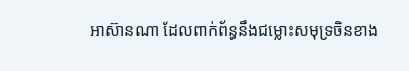អាស៊ានណា ដែលពាក់ព័ន្ធនឹងជម្លោះសមុទ្រចិនខាង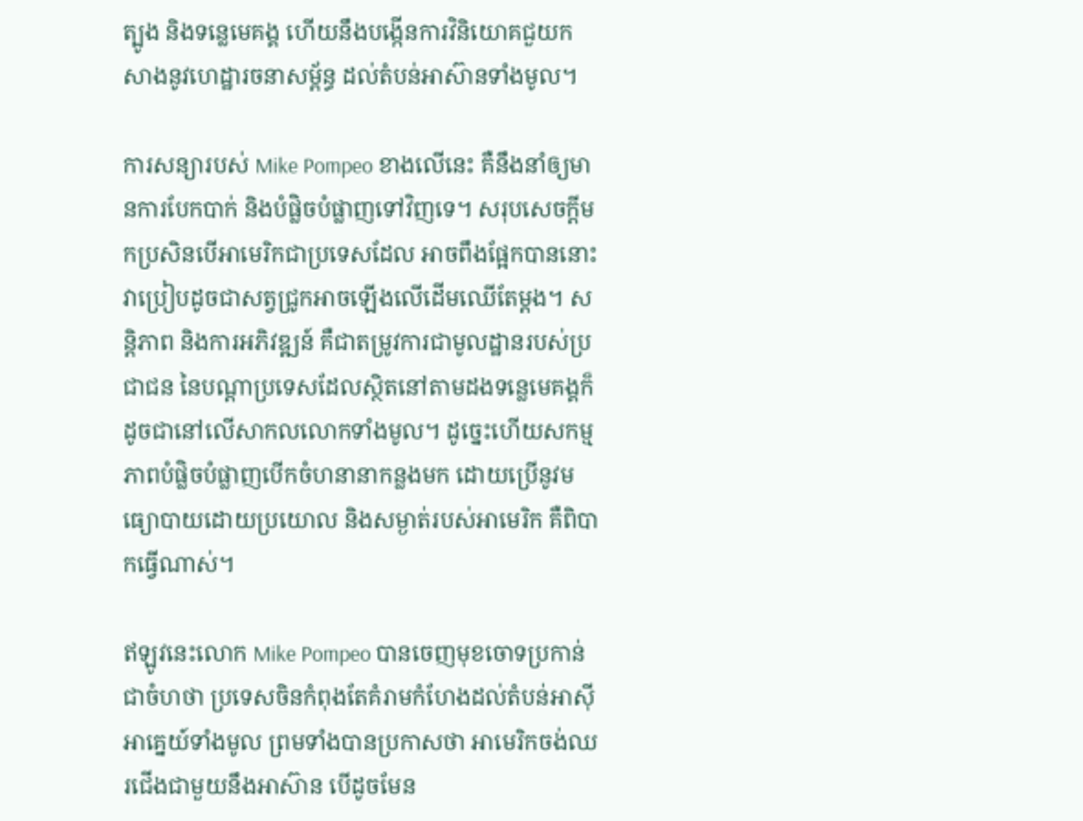ត្បូង និងទន្លេមេគង្គ ហើយនឹងបង្កើនការវិនិយោគជួយកសាងនូវហេដ្ឋារចនាសម្ព័ន្ធ ដល់តំបន់អាស៊ានទាំងមូល។

ការសន្យារបស់ Mike Pompeo ខាងលើនេះ គឺនឹងនាំឲ្យមានការបែកបាក់ និងបំផ្លិចបំផ្លាញទៅវិញទេ។ សរុបសេចក្តីមកប្រសិនបើអាមេរិកជាប្រទេសដែល អាចពឹងផ្អែកបាននោះ វាប្រៀបដូចជាសត្វជ្រូកអាចឡើងលើដើមឈើតែម្តង។ សន្តិភាព និងការអភិវឌ្ឍន៍ គឺជាតម្រូវការជាមូលដ្ឋានរបស់ប្រជាជន នៃបណ្តាប្រទេសដែលស្ថិតនៅតាមដងទន្លេមេគង្គក៏ដូចជានៅលើសាកលលោកទាំងមូល។ ដូច្នេះហើយសកម្មភាពបំផ្លិចបំផ្លាញបើកចំហនានាកន្លងមក ដោយប្រើនូវមធ្យោបាយដោយប្រយោល និងសម្ងាត់របស់អាមេរិក គឺពិបាកធ្វើណាស់។

ឥឡូវនេះលោក Mike Pompeo បានចេញមុខចោទប្រកាន់ជាចំហថា ប្រទេសចិនកំពុងតែគំរាមកំហែងដល់តំបន់អាស៊ីអាគ្នេយ៍ទាំងមូល ព្រមទាំងបានប្រកាសថា អាមេរិកចង់ឈរជើងជាមួយនឹងអាស៊ាន បើដូចមែន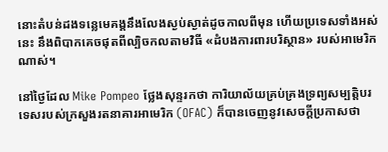នោះតំបន់ដងទន្លេមេគង្គនឹងលែងស្ងប់ស្ងាត់ដូចកាលពីមុន ហើយប្រទេសទាំងអស់នេះ នឹងពិបាកគេចផុតពីល្បិចកលតាមវិធី «ដំបងការពារបរិស្ថាន» របស់អាមេរិកណាស់។

នៅថ្ងៃដែល Mike Pompeo ថ្លែងសុន្ទរកថា ការិយាល័យគ្រប់គ្រងទ្រព្យសម្បត្តិបរទេសរបស់ក្រសួងរតនាគារអាមេរិក (OFAC) ក៏បានចេញនូវសេចក្តីប្រកាសថា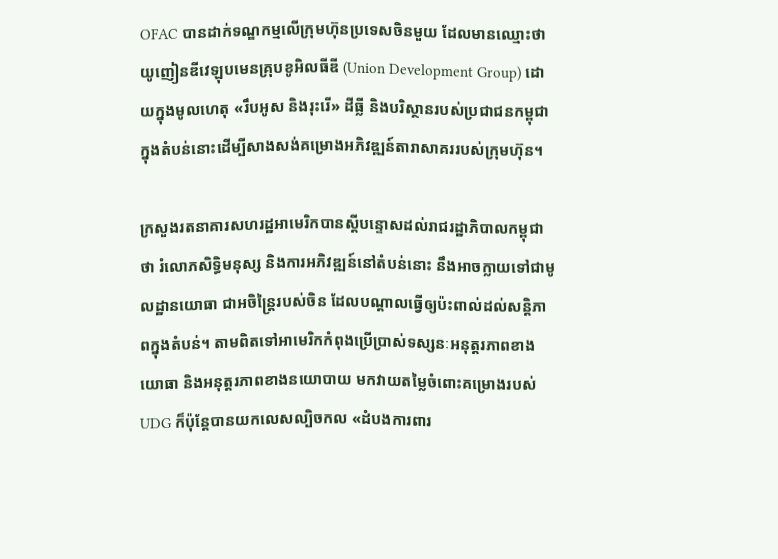OFAC បានដាក់ទណ្ឌកម្មលើក្រុមហ៊ុនប្រទេសចិនមួយ ដែលមានឈ្មោះថា យូញៀនឌីវេឡុបមេនគ្រុបខូអិលធីឌី (Union Development Group) ដោយក្នុងមូលហេតុ «រឹបអូស និងរុះរើ» ដីធ្លី និងបរិស្ថានរបស់ប្រជាជនកម្ពុជា ក្នុងតំបន់នោះដើម្បីសាងសង់គម្រោងអភិវឌ្ឍន៍តារាសាគររបស់ក្រុមហ៊ុន។

ក្រសួងរតនាគារសហរដ្ឋអាមេរិកបានស្តីបន្ទោសដល់រាជរដ្ឋាភិបាលកម្ពុជាថា រំលោភសិទ្ធិមនុស្ស និងការអភិវឌ្ឍន៍នៅតំបន់នោះ នឹងអាចក្លាយទៅជាមូលដ្ឋានយោធា ជាអចិន្ត្រៃរបស់ចិន ដែលបណ្តាលធ្វើឲ្យប៉ះពាល់ដល់សន្តិភាពក្នុងតំបន់។ តាមពិតទៅអាមេរិកកំពុងប្រើប្រាស់ទស្សនៈអនុត្តរភាពខាងយោធា និងអនុត្តរភាពខាងនយោបាយ មកវាយតម្លៃចំពោះគម្រោងរបស់ UDG ក៏ប៉ុន្តែបានយកលេសល្បិចកល «ដំបងការពារ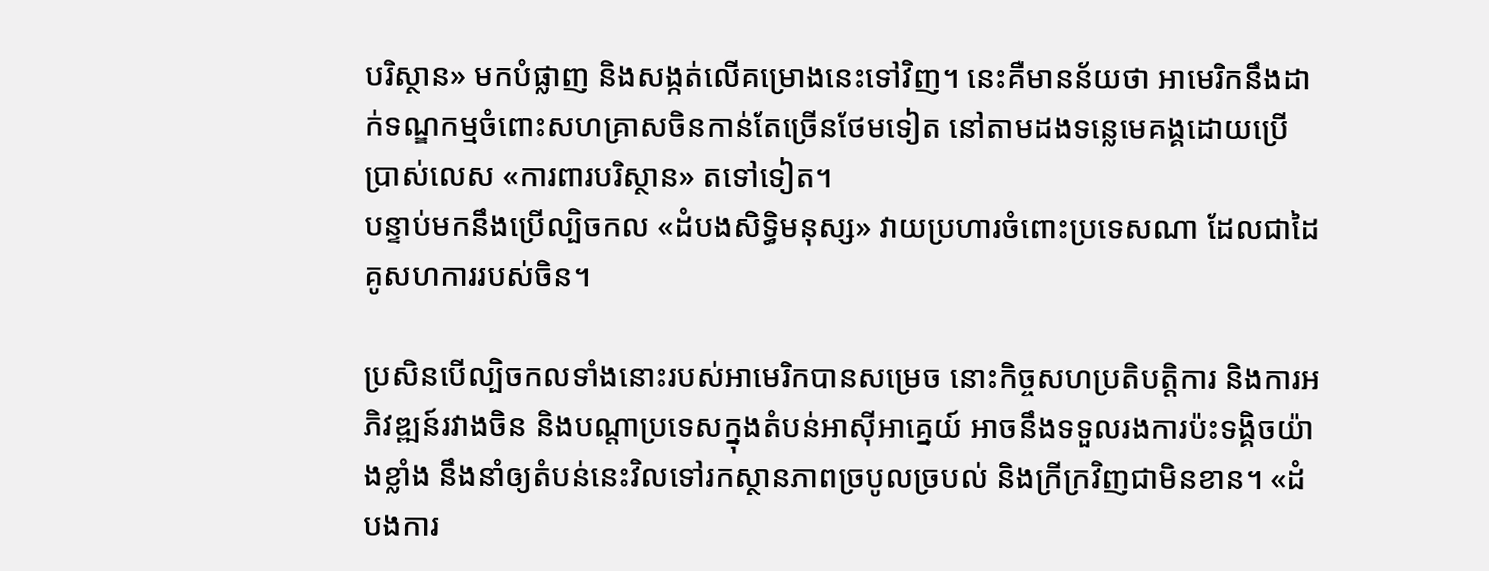បរិស្ថាន» មកបំផ្លាញ និងសង្កត់លើគម្រោងនេះទៅវិញ។ នេះគឺមានន័យថា អាមេរិកនឹងដាក់ទណ្ឌកម្មចំពោះសហគ្រាសចិនកាន់តែច្រើនថែមទៀត នៅតាមដងទន្លេមេគង្គដោយប្រើប្រាស់លេស «ការពារបរិស្ថាន» តទៅទៀត។
បន្ទាប់មកនឹងប្រើល្បិចកល «ដំបងសិទ្ធិមនុស្ស» វាយប្រហារចំពោះប្រទេសណា ដែលជាដៃគូសហការរបស់ចិន។

ប្រសិនបើល្បិចកលទាំងនោះរបស់អាមេរិកបានសម្រេច នោះកិច្ចសហប្រតិបត្តិការ និងការអភិវឌ្ឍន៍រវាងចិន និងបណ្តាប្រទេសក្នុងតំបន់អាស៊ីអាគ្នេយ៍ អាចនឹងទទួលរងការប៉ះទង្គិចយ៉ាងខ្លាំង នឹងនាំឲ្យតំបន់នេះវិលទៅរកស្ថានភាពច្របូលច្របល់ និងក្រីក្រវិញជាមិនខាន។ «ដំបងការ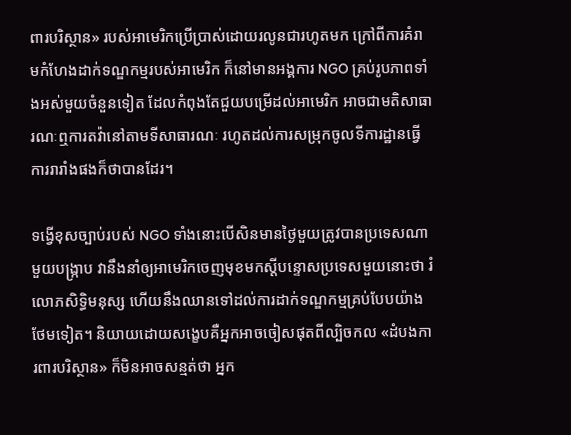ពារបរិស្ថាន» របស់អាមេរិកប្រើប្រាស់ដោយរលូនជារហូតមក ក្រៅពីការគំរាមកំហែងដាក់ទណ្ឌកម្មរបស់អាមេរិក ក៏នៅមានអង្គការ NGO គ្រប់រូបភាពទាំងអស់មួយចំនួនទៀត ដែលកំពុងតែជួយបម្រើដល់អាមេរិក អាចជាមតិសាធារណៈឮការតវ៉ានៅតាមទីសាធារណៈ រហូតដល់ការសម្រុកចូលទីការដ្ឋានធ្វើការរារាំងផងក៏ថាបានដែរ។

ទង្វើខុសច្បាប់របស់ NGO ទាំងនោះបើសិនមានថ្ងៃមួយត្រូវបានប្រទេសណាមួយបង្រ្កាប វានឹងនាំឲ្យអាមេរិកចេញមុខមកស្តីបន្ទោសប្រទេសមួយនោះថា រំលោភសិទ្ធិមនុស្ស ហើយនឹងឈានទៅដល់ការដាក់ទណ្ឌកម្មគ្រប់បែបយ៉ាងថែមទៀត។ និយាយដោយសងេ្ខបគឺអ្នកអាចចៀសផុតពីល្បិចកល «ដំបងការពារបរិស្ថាន» ក៏មិនអាចសន្មត់ថា អ្នក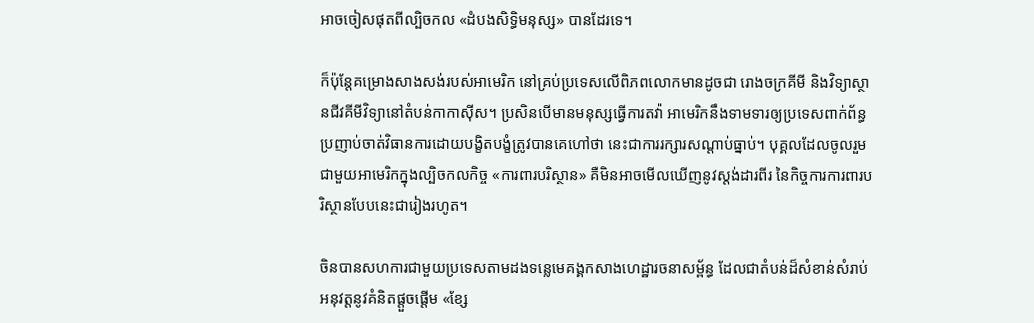អាចចៀសផុតពីល្បិចកល «ដំបងសិទ្ធិមនុស្ស» បានដែរទេ។

ក៏ប៉ុន្តែគម្រោងសាងសង់របស់អាមេរិក នៅគ្រប់ប្រទេសលើពិភពលោកមានដូចជា រោងចក្រគីមី និងវិទ្យាស្ថានជីវគីមីវិទ្យានៅតំបន់កាកាស៊ីស។ ប្រសិនបើមានមនុស្សធ្វើការតវ៉ា អាមេរិកនឹងទាមទារឲ្យប្រទេសពាក់ព័ន្ធ ប្រញាប់ចាត់វិធានការដោយបង្ខិតបង្ខំត្រូវបានគេហៅថា នេះជាការរក្សារសណ្តាប់ធ្នាប់។ បុគ្គលដែលចូលរួមជាមួយអាមេរិកក្នុងល្បិចកលកិច្ច «ការពារបរិស្ថាន» គឺមិនអាចមើលឃើញនូវស្តង់ដារពីរ នៃកិច្ចការការពារបរិស្ថានបែបនេះជារៀងរហូត។

ចិនបានសហការជាមួយប្រទេសតាមដងទន្លេមេគង្គកសាងហេដ្ឋារចនាសម្ព័ន្ធ ដែលជាតំបន់ដ៏សំខាន់សំរាប់អនុវត្តនូវគំនិតផ្តួចផ្តើម «ខ្សែ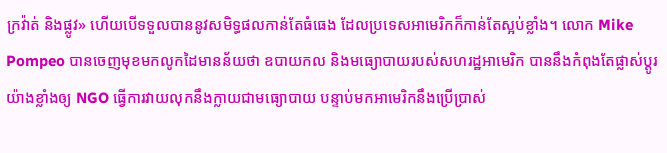ក្រវ៉ាត់ និងផ្លូវ» ហើយបើទទួលបាននូវសមិទ្ធផលកាន់តែធំធេង ដែលប្រទេសអាមេរិកក៏កាន់តែស្អប់ខ្លាំង។ លោក Mike Pompeo បានចេញមុខមកលូកដៃមានន័យថា ឧបាយកល និងមធ្យោបាយរបស់សហរដ្ឋអាមេរិក បាននឹងកំពុងតែផ្លាស់ប្តូរយ៉ាងខ្លាំងឲ្យ NGO ធ្វើការវាយលុកនឹងក្លាយជាមធ្យោបាយ បន្ទាប់មកអាមេរិកនឹងប្រើប្រាស់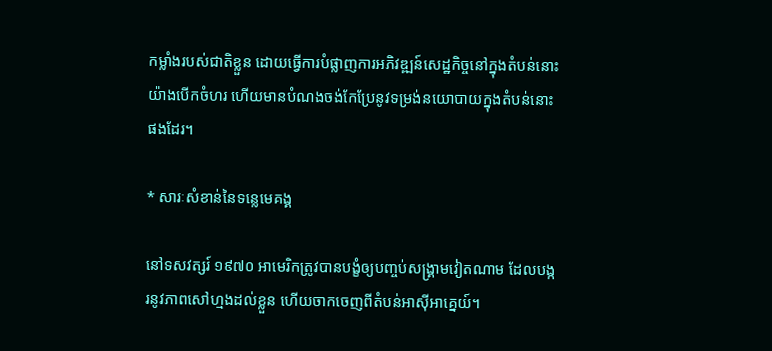កម្លាំងរបស់ជាតិខ្លួន ដោយធ្វើការបំផ្លាញការអភិវឌ្ឍន៍សេដ្ឋកិច្ចនៅក្នុងតំបន់នោះ យ៉ាងបើកចំហរ ហើយមានបំណងចង់កែប្រែនូវទម្រង់នយោបាយក្នុងតំបន់នោះផងដែរ។

* សារៈសំខាន់នៃទន្លេមេគង្គ

នៅទសវត្សរ៍ ១៩៧០ អាមេរិកត្រូវបានបង្ខំឲ្យបញ្ចប់សង្រ្គាមវៀតណាម ដែលបង្ករនូវភាពសៅហ្មងដល់ខ្លួន ហើយចាកចេញពីតំបន់អាស៊ីអាគ្នេយ៍។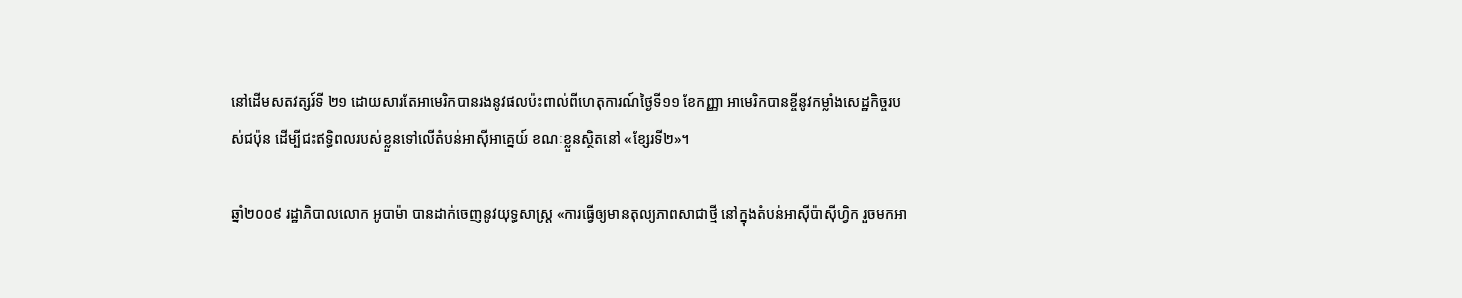នៅដើមសតវត្សរ៍ទី ២១ ដោយសារតែអាមេរិកបានរងនូវផលប៉ះពាល់ពីហេតុការណ៍ថ្ងៃទី១១ ខែកញ្ញា អាមេរិកបានខ្ចីនូវកម្លាំងសេដ្ឋកិច្ចរបស់ជប៉ុន ដើម្បីជះឥទ្ធិពលរបស់ខ្លួនទៅលើតំបន់អាស៊ីអាគ្នេយ៍ ខណៈខ្លួនស្ថិតនៅ «ខែ្សរទី២»។

ឆ្នាំ២០០៩ រដ្ឋាភិបាលលោក អូបាម៉ា បានដាក់ចេញនូវយុទ្ធសាស្រ្ត «ការធ្វើឲ្យមានតុល្យភាពសាជាថ្មី នៅក្នុងតំបន់អាស៊ីប៉ាស៊ីហ្វិក រួចមកអា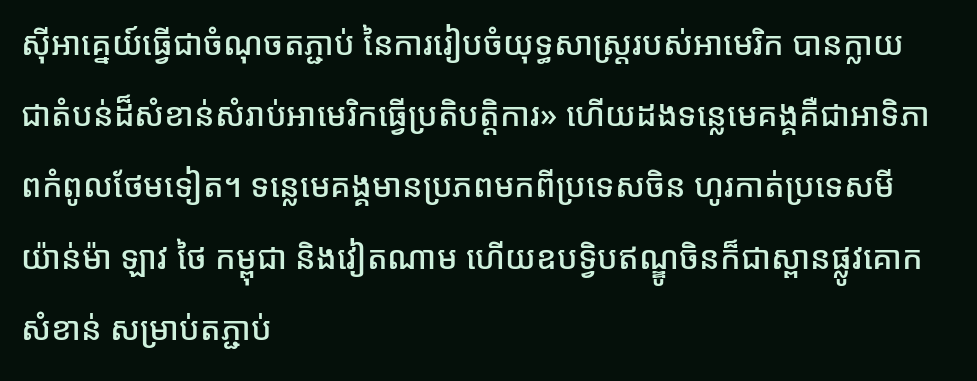ស៊ីអាគ្នេយ៍ធ្វើជាចំណុចតភ្ជាប់ នៃការរៀបចំយុទ្ធសាស្រ្តរបស់អាមេរិក បានក្លាយជាតំបន់ដ៏សំខាន់សំរាប់អាមេរិកធ្វើប្រតិបត្តិការ» ហើយដងទន្លេមេគង្គគឺជាអាទិភាពកំពូលថែមទៀត។ ទន្លេមេគង្គមានប្រភពមកពីប្រទេសចិន ហូរកាត់ប្រទេសមីយ៉ាន់ម៉ា ឡាវ ថៃ កម្ពុជា និងវៀតណាម ហើយឧបទ្វិបឥណ្ឌូចិនក៏ជាស្ពានផ្លូវគោកសំខាន់ សម្រាប់តភ្ជាប់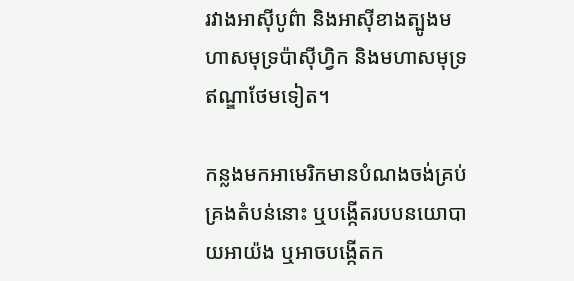រវាងអាស៊ីបូព៌ា និងអាស៊ីខាងត្បូងមហាសមុទ្រប៉ាស៊ីហ្វិក និងមហាសមុទ្រឥណ្ឌាថែមទៀត។

កន្លងមកអាមេរិកមានបំណងចង់គ្រប់គ្រងតំបន់នោះ ឬបង្កើតរបបនយោបាយអាយ៉ង ឬអាចបង្កើតក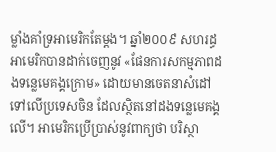ម្លាំងគាំទ្រអាមេរិកតែម្តង។ ឆ្នាំ២០០៩ សហរដ្ធអាមេរិកបានដាក់ចេញនូវ «ផែនការសកម្មភាពដងទន្លេមេគង្គក្រោម» ដោយមានចេតនាសំដៅទៅលើប្រទេសចិន ដែលស្ថិតនៅដងទន្លេមេគង្គលើ។ អាមេរិកប្រើប្រាស់នូវពាក្យថា បរិស្ថា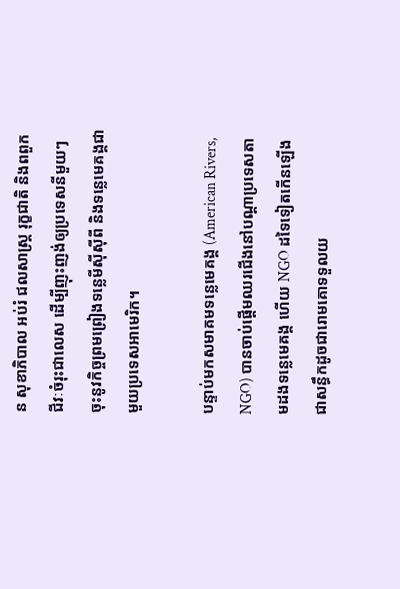ន សុខាភិបាល អប់រំ ជលសាស្រ្ត រុក្ខជាតិ និងពពួកជីវៈចំរុះជាលេស ដើម្បីញុះញង់ឲ្យប្រទេសនីមួយៗ ចុះនូវកិច្ចព្រមព្រៀងទន្លេមីស៊ីស៊ីពី និងទន្លេមេគង្គជាមួយប្រទេសអាមេរិក។

បន្ទាប់មកសមាគមទន្លេមេគង្គ (American Rivers, NGO) បានចាប់ផ្តើមឈរជើងនៅបណ្តាប្រទេសតាមដងទន្លេមេគង្គ ហើយ NGO ដទៃទៀតកើនឡើងជាសន្ធឹកដូចជារោមគោទទួលយ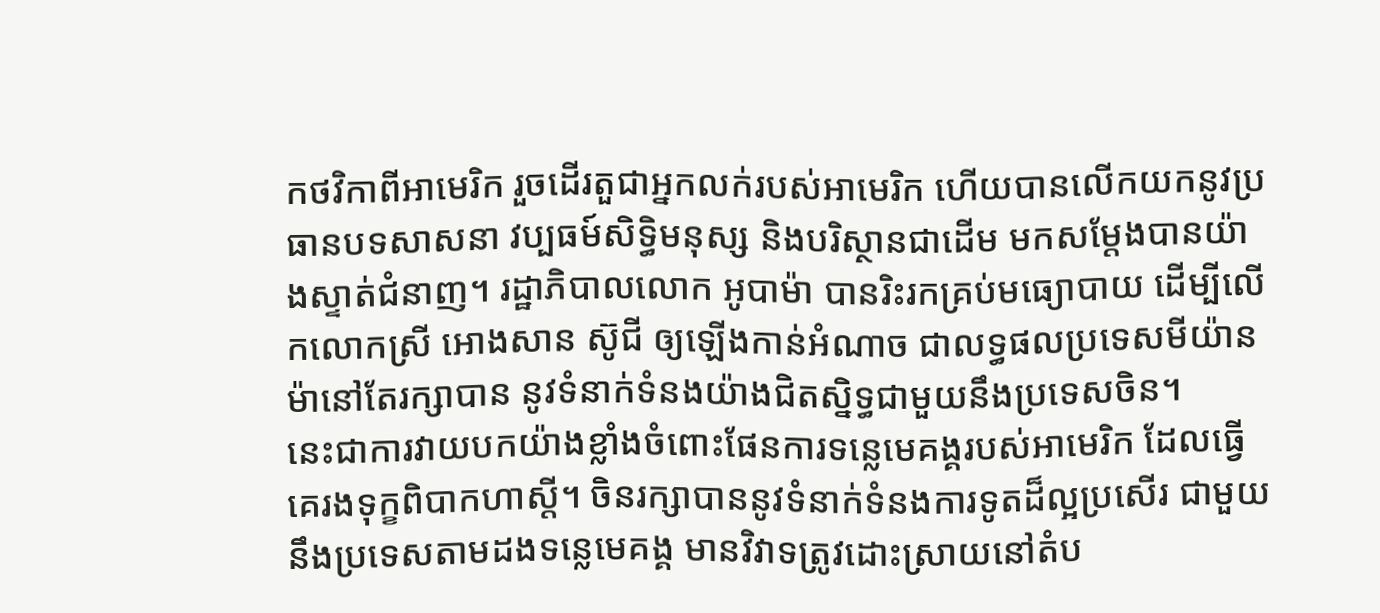កថវិកាពីអាមេរិក រួចដើរតួជាអ្នកលក់របស់អាមេរិក ហើយបានលើកយកនូវប្រធានបទសាសនា វប្បធម៍សិទ្ធិមនុស្ស និងបរិស្ថានជាដើម មកសម្តែងបានយ៉ាងស្ទាត់ជំនាញ។ រដ្ឋាភិបាលលោក អូបាម៉ា បានរិះរកគ្រប់មធ្យោបាយ ដើម្បីលើកលោកស្រី អោងសាន ស៊ូជី ឲ្យឡើងកាន់អំណាច ជាលទ្ធផលប្រទេសមីយ៉ានម៉ានៅតែរក្សាបាន នូវទំនាក់ទំនងយ៉ាងជិតស្និទ្ធជាមួយនឹងប្រទេសចិន។
នេះជាការវាយបកយ៉ាងខ្លាំងចំពោះផែនការទន្លេមេគង្គរបស់អាមេរិក ដែលធ្វើគេរងទុក្ខពិបាកហាស្តី។ ចិនរក្សាបាននូវទំនាក់ទំនងការទូតដ៏ល្អប្រសើរ ជាមួយនឹងប្រទេសតាមដងទន្លេមេគង្គ មានវិវាទត្រូវដោះស្រាយនៅតំប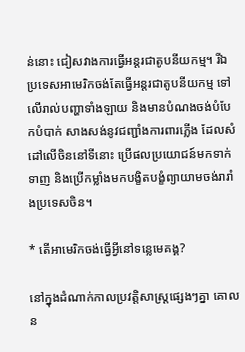ន់នោះ ជៀសវាងការធ្វើអន្តរជាតូបនីយកម្ម។ រីឯប្រទេសអាមេរិកចង់តែធ្វើអន្តរជាតូបនីយកម្ម ទៅលើរាល់បញ្ហាទាំងឡាយ និងមានបំណងចង់បំបែកបំបាក់ សាងសង់នូវជញ្ជាំងការពារភ្លើង ដែលសំដៅលើចិននៅទីនោះ ប្រើផលប្រយោជន៍មកទាក់ទាញ និងប្រើកម្លាំងមកបង្ខិតបង្ខំព្យាយាមចង់រារាំងប្រទេសចិន។

* តើអាមេរិកចង់ធ្វើអ្វីនៅទន្លេមេគង្គ?

នៅក្នុងដំណាក់កាលប្រវត្តិសាស្រ្តផ្សេងៗគ្នា គោលន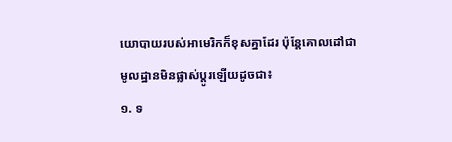យោបាយរបស់អាមេរិកក៏ខុសគ្នាដែរ ប៉ុន្តែគោលដៅជាមូលដ្ឋានមិនផ្លាស់ប្តូរឡើយដូចជា៖
១. ទ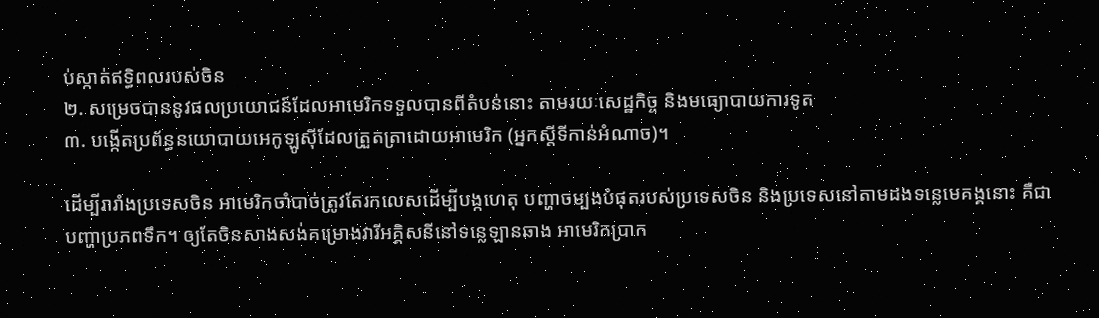ប់ស្កាត់ឥទ្ធិពលរបស់ចិន
២. សម្រេចបាននូវផលប្រយោជន៍ដែលអាមេរិកទទួលបានពីតំបន់នោះ តាមរយៈសេដ្ឋកិច្ច និងមធ្យោបាយការទូត
៣. បង្កើតប្រព័ន្ធនយោបាយអេកូឡូស៊ីដែលត្រួតត្រាដោយអាមេរិក (អ្នកស្តីទីកាន់អំណាច)។

ដើម្បីរារាំងប្រទេសចិន អាមេរិកចាំបាច់ត្រូវតែរកលេសដើម្បីបង្កហេតុ បញ្ហាចម្បងបំផុតរបស់ប្រទេសចិន និងប្រទេសនៅតាមដងទន្លេមេគង្គនោះ គឺជាបញ្ហាប្រភពទឹក។ ឲ្យតែចិនសាងសង់គម្រោងវារីអគ្គិសនីនៅទន្លេឡានឆាង អាមេរិកប្រាក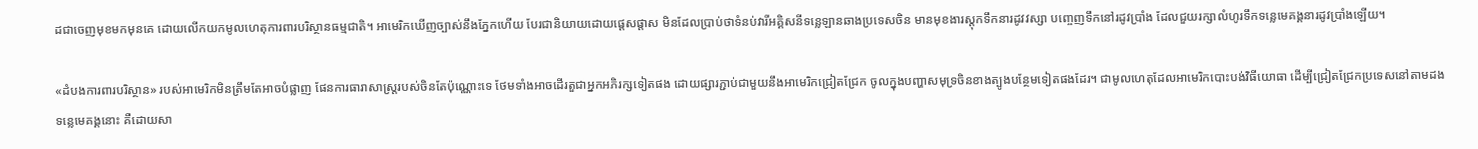ដជាចេញមុខមកមុនគេ ដោយលើកយកមូលហេតុការពារបរិស្ថានធម្មជាតិ។ អាមេរិកឃើញច្បាស់នឹងភ្នែកហើយ បែរជានិយាយដោយផ្តេសផ្តាស មិនដែលប្រាប់ថាទំនប់វារីអគ្គិសនីទន្លេឡានឆាងប្រទេសចិន មានមុខងារស្តុកទឹកនារដូវវស្សា បញ្ចេញទឹកនៅរដូវប្រាំង ដែលជួយរក្សាលំហូរទឹកទន្លេមេគង្គនារដូវប្រាំងឡើយ។

«ដំបងការពារបរិស្ថាន» របស់អាមេរិកមិនត្រឹមតែអាចបំផ្លាញ ផែនការធារាសាស្រ្តរបស់ចិនតែប៉ុណ្ណោះទេ ថែមទាំងអាចដើរតួជាអ្នកអភិរក្សទៀតផង ដោយផ្សារភ្ជាប់ជាមួយនឹងអាមេរិកជ្រៀតជ្រែក ចូលក្នុងបញ្ហាសមុទ្រចិនខាងត្បូងបន្ថែមទៀតផងដែរ។ ជាមូលហេតុដែលអាមេរិកបោះបង់វិធីយោធា ដើម្បីជ្រៀតជ្រែកប្រទេសនៅតាមដងទន្លេមេគង្គនោះ គឺដោយសា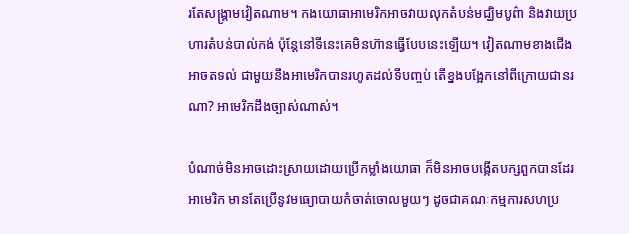រតែសង្គ្រាមវៀតណាម។ កងយោធាអាមេរិកអាចវាយលុកតំបន់មជ្ឃិមបូព៌ា និងវាយប្រហារតំបន់បាល់កង់ ប៉ុន្តែនៅទីនេះគេមិនហ៊ានធ្វើបែបនេះឡើយ។ វៀតណាមខាងជើងអាចតទល់ ជាមួយនឹងអាមេរិកបានរហូតដល់ទីបញ្ចប់ តើខ្នងបង្អែកនៅពីក្រោយជានរណា? អាមេរិកដឹងច្បាស់ណាស់។

បំណាច់មិនអាចដោះស្រាយដោយប្រើកម្លាំងយោធា ក៏មិនអាចបង្កើតបក្សពួកបានដែរអាមេរិក មានតែប្រើនូវមធ្យោបាយកំចាត់ចោលមួយៗ ដូចជាគណៈកម្មការសហប្រ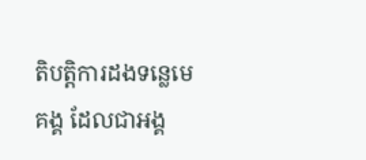តិបត្តិការដងទន្លេមេគង្គ ដែលជាអង្គ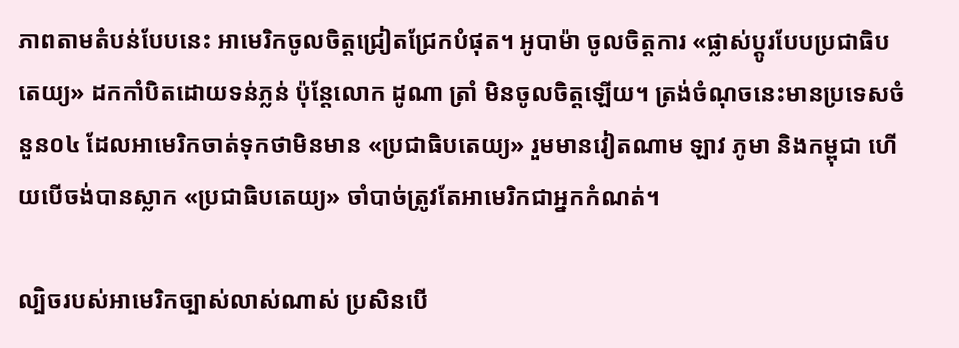ភាពតាមតំបន់បែបនេះ អាមេរិកចូលចិត្តជ្រៀតជ្រែកបំផុត។ អូបាម៉ា ចូលចិត្តការ «ផ្លាស់ប្តូរបែបប្រជាធិបតេយ្យ» ដកកាំបិតដោយទន់ភ្លន់ ប៉ុន្តែលោក ដូណា ត្រាំ មិនចូលចិត្តឡើយ។ ត្រង់ចំណុចនេះមានប្រទេសចំនួន០៤ ដែលអាមេរិកចាត់ទុកថាមិនមាន «ប្រជាធិបតេយ្យ» រួមមានវៀតណាម ឡាវ ភូមា និងកម្ពុជា ហើយបើចង់បានស្លាក «ប្រជាធិបតេយ្យ» ចាំបាច់ត្រូវតែអាមេរិកជាអ្នកកំណត់។

ល្បិចរបស់អាមេរិកច្បាស់លាស់ណាស់ ប្រសិនបើ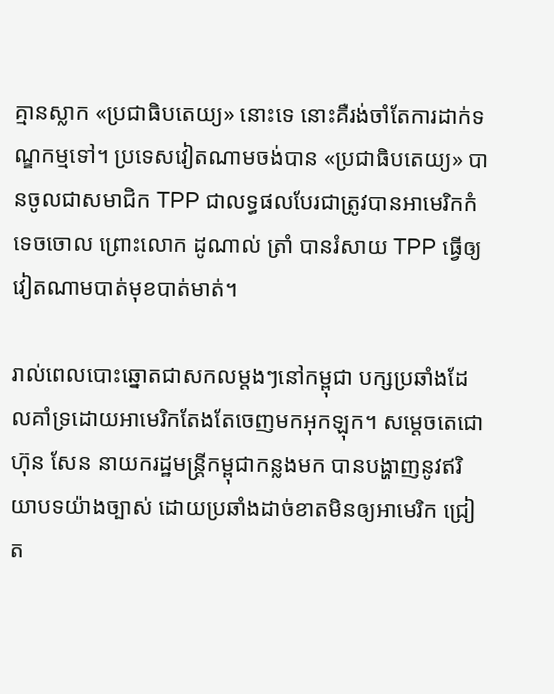គ្មានស្លាក «ប្រជាធិបតេយ្យ» នោះទេ នោះគឺរង់ចាំតែការដាក់ទណ្ឌកម្មទៅ។ ប្រទេសវៀតណាមចង់បាន «ប្រជាធិបតេយ្យ» បានចូលជាសមាជិក TPP ជាលទ្ធផលបែរជាត្រូវបានអាមេរិកកំទេចចោល ព្រោះលោក ដូណាល់ ត្រាំ បានរំសាយ TPP ធ្វើឲ្យវៀតណាមបាត់មុខបាត់មាត់។

រាល់ពេលបោះឆ្នោតជាសកលម្តងៗនៅកម្ពុជា បក្សប្រឆាំងដែលគាំទ្រដោយអាមេរិកតែងតែចេញមកអុកឡុក។ សម្តេចតេជោ ហ៊ុន សែន នាយករដ្ឋមន្រ្តីកម្ពុជាកន្លងមក បានបង្ហាញនូវឥរិយាបទយ៉ាងច្បាស់ ដោយប្រឆាំងដាច់ខាតមិនឲ្យអាមេរិក ជ្រៀត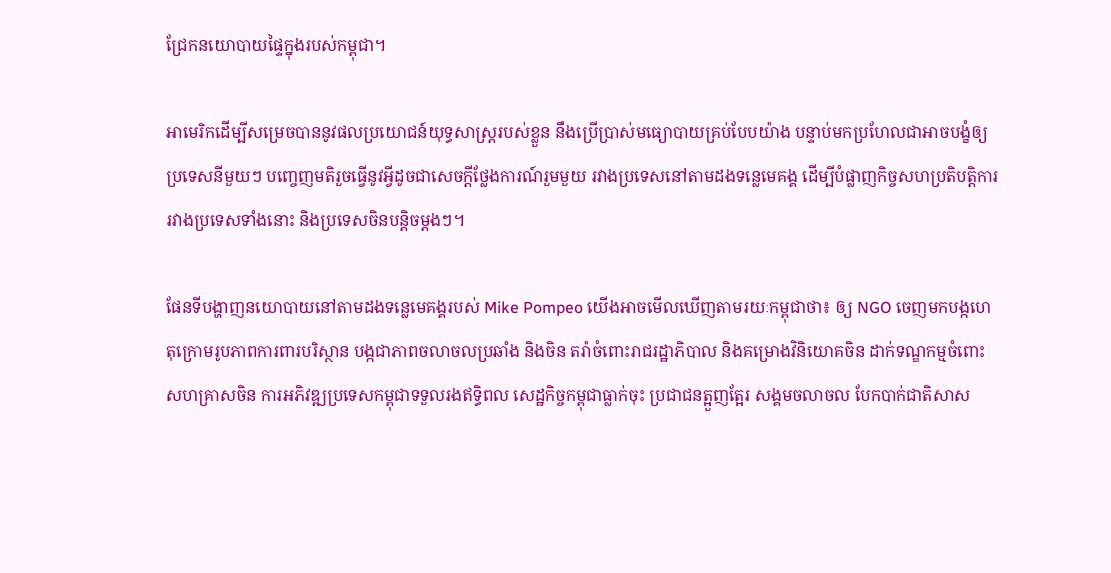ជ្រែកនយោបាយផ្ទៃក្នុងរបស់កម្ពុជា។

អាមេរិកដើម្បីសម្រេចបាននូវផលប្រយោជន៍យុទ្ធសាស្រ្តរបស់ខ្លួន នឹងប្រើប្រាស់មធ្យោបាយគ្រប់បែបយ៉ាង បន្ទាប់មកប្រហែលជាអាចបង្ខំឲ្យប្រទេសនីមួយៗ បញ្ចេញមតិរួចធ្វើនូវអ្វីដូចជាសេចក្តីថ្លែងការណ៍រួមមួយ រវាងប្រទេសនៅតាមដងទន្លេមេគង្គ ដើម្បីបំផ្លាញកិច្ចសហប្រតិបត្តិការរវាងប្រទេសទាំងនោះ និងប្រទេសចិនបន្តិចម្តងៗ។

ផែនទីបង្ហាញនយោបាយនៅតាមដងទន្លេមេគង្គរបស់ Mike Pompeo យើងអាចមើលឃើញតាមរយៈកម្ពុជាថា៖ ឲ្យ NGO ចេញមកបង្កហេតុក្រោមរូបភាពការពារបរិស្ថាន បង្កជាភាពចលាចលប្រឆាំង និងចិន តរ៉ាចំពោះរាជរដ្ឋាភិបាល និងគម្រោងវិនិយោគចិន ដាក់ទណ្ឌកម្មចំពោះសហគ្រាសចិន ការអភិវឌ្ឍប្រទេសកម្ពុជាទទួលរងឥទ្ធិពល សេដ្ឋកិច្ចកម្ពុជាធ្លាក់ចុះ ប្រជាជនត្អួញត្អែរ សង្គមចលាចល បែកបាក់ជាតិសាស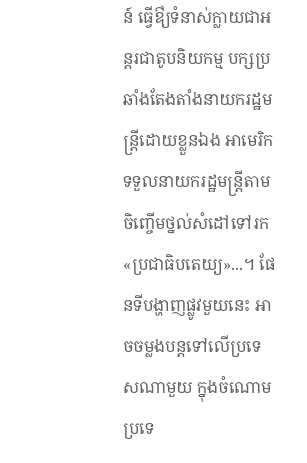ន៍ ធ្វើឳ្យទំនាស់ក្លាយជាអន្តរជាតូបនិយកម្ម បក្សប្រឆាំងតែងតាំងនាយករដ្ឋមន្រ្តីដោយខ្លួនឯង អាមេរិកទទួលនាយករដ្ឋមន្ត្រីតាមចិញ្ចើមថ្នល់សំដៅទៅរក «ប្រជាធិបតេយ្យ»...។ ផែនទីបង្ហាញផ្លូវមួយនេះ អាចចម្លងបន្តទៅលើប្រទេសណាមួយ ក្នុងចំណោមប្រទេ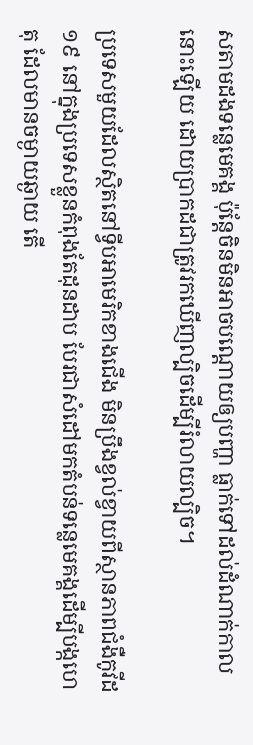សតាមដងទន្លេមេគង្គ ប៉ុន្តែចិនមិនអាចបណ្តោយឲ្យបញ្ហា ធ្លាក់ទៅដល់ដំណាក់កាលនោះឡើយ ដោយប្រាកដជាត្រូវរកឃើញល្បិចដើម្បីរំលាយល្បិច។

ប្រទេសមួយដែលស្ថិតនៅទ្វីបអាមេរិកខាងជើង មិនប្រឹងខ្វល់ខ្វាយពីស្ថានភាពជំងឺកូវីដ១៩ នៅក្នុងប្រទេសខ្លួនកំពុងតែដុនដាប បែរជាសំដៅមកតំបន់ទន្លេមេគង្គដើម្បីបង្កហេតុ ដែលមានចម្ងាយឆ្ងាយ តើ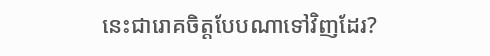នេះជារោគចិត្តបែបណាទៅវិញដែរ?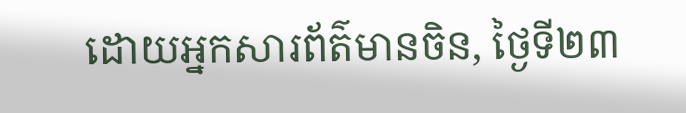ដោយអ្នកសារព័ត៌មានចិន, ថ្ងៃទី២៣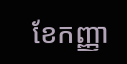ខែកញ្ញា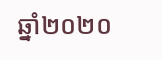ឆ្នាំ២០២០